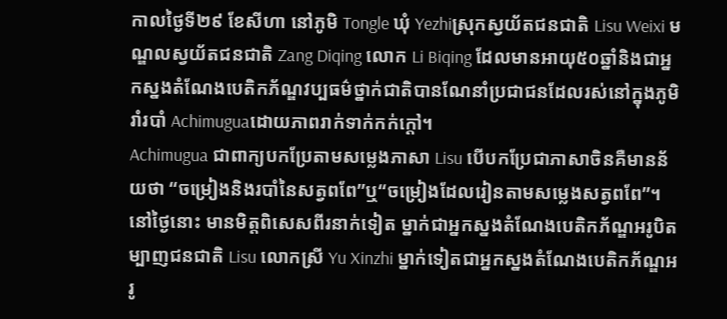កាលថ្ងៃទី២៩ ខែសីហា នៅភូមិ Tongle ឃុំ Yezhiស្រុកស្វយ័តជនជាតិ Lisu Weixi មណ្ឌលស្វយ័តជនជាតិ Zang Diqing លោក Li Biqing ដែលមានអាយុ៥០ឆ្នាំនិងជាអ្នកស្នងតំណែងបេតិកភ័ណ្ឌវប្បធម៌ថ្នាក់ជាតិបានណែនាំប្រជាជនដែលរស់នៅក្នុងភូមិរាំរបាំ Achimuguaដោយភាពរាក់ទាក់កក់ក្តៅ។
Achimugua ជាពាក្យបកប្រែតាមសម្លេងភាសា Lisu បើបកប្រែជាភាសាចិនគឺមានន័យថា “ចម្រៀងនិងរបាំនៃសត្វពពែ”ឬ“ចម្រៀងដែលរៀនតាមសម្លេងសត្វពពែ”។ នៅថ្ងៃនោះ មានមិត្តពិសេសពីរនាក់ទៀត ម្នាក់ជាអ្នកស្នងតំណែងបេតិកភ័ណ្ឌអរូបិតម្បាញជនជាតិ Lisu លោកស្រី Yu Xinzhi ម្នាក់ទៀតជាអ្នកស្នងតំណែងបេតិកភ័ណ្ឌអរូ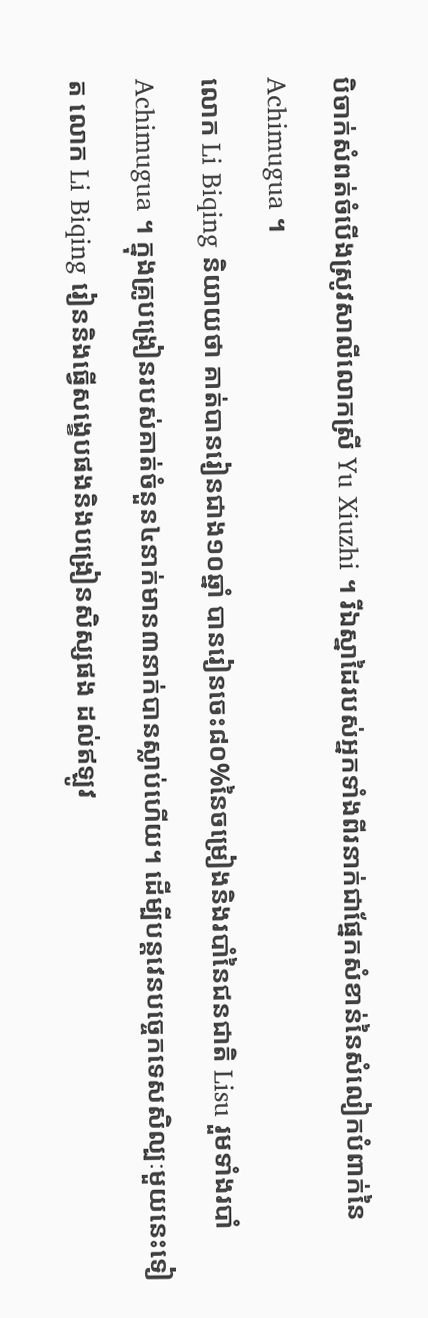បិចាក់សំពត់ចំបើងស្រូវសាលីលោកស្រី Yu Xiuzhi ។ រីឯស្នាដៃរបស់អ្នកទាំងពីរនាក់ជាផ្នែកសំខាន់នៃសំលៀកបំពាក់នៃ Achimugua ។
លោក Li Biqing និយាយថា គាត់បានរៀនជាង១០ឆ្នាំ បានរៀនចេះ៨០%នៃចម្រៀងនិងរបាំនៃជនជាតិ Lisu រួមទាំងរបាំ Achimugua ។ ក្នុងគ្រូបង្រៀនរបស់គាត់ចំនួន៤នាក់មាន៣នាក់បានស្លាប់ហើយ។ ដើម្បីបន្តវេនបច្ចេកទេសសិល្បៈមួយនេះទៀត លោក Li Biqing រៀននិងធ្វើសង្ខេបផងនិងបង្រៀនសិស្សផង ដល់ឥឡូវ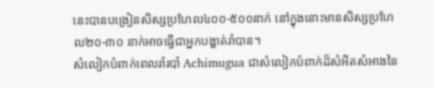នេះបានបង្រៀនសិស្សប្រហែល៤០០-៥០០នាក់ នៅក្នុងនោះមានសិស្សប្រហែល២០-៣០ នាក់អាចធ្វើជាអ្នកបង្ហាត់រាំបាន។
សំលៀកបំពាក់ពេលរាំរបាំ Achimugua ជាសំលៀកបំពាក់ដ៏សំអិតសំអាងនៃ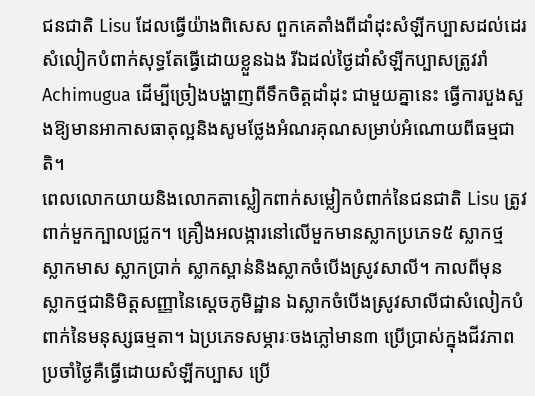ជនជាតិ Lisu ដែលធ្វើយ៉ាងពិសេស ពួកគេតាំងពីដាំដុះសំឡីកប្បាសដល់ដេរសំលៀកបំពាក់សុទ្ធតែធ្វើដោយខ្លួនឯង រីឯដល់ថ្ងៃដាំសំឡីកប្បាសត្រូវរាំ Achimugua ដើម្បីច្រៀងបង្ហាញពីទឹកចិត្តដាំដុះ ជាមួយគ្នានេះ ធ្វើការបួងសួងឱ្យមានអាកាសធាតុល្អនិងសូមថ្លែងអំណរគុណសម្រាប់អំណោយពីធម្មជាតិ។
ពេលលោកយាយនិងលោកតាស្លៀកពាក់សម្លៀកបំពាក់នៃជនជាតិ Lisu ត្រូវពាក់មួកក្បាលជ្រូក។ គ្រឿងអលង្ការនៅលើមួកមានស្លាកប្រភេទ៥ ស្លាកថ្ម ស្លាកមាស ស្លាកប្រាក់ ស្លាកស្ពាន់និងស្លាកចំបើងស្រូវសាលី។ កាលពីមុន ស្លាកថ្មជានិមិត្តសញ្ញានៃស្តេចភូមិដ្ឋាន ឯស្លាកចំបើងស្រូវសាលីជាសំលៀកបំពាក់នៃមនុស្សធម្មតា។ ឯប្រភេទសម្ភារៈចងភ្លៅមាន៣ ប្រើប្រាស់ក្នុងជីវភាពប្រចាំថ្ងៃគឺធ្វើដោយសំឡីកប្បាស ប្រើ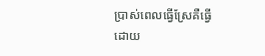ប្រាស់ពេលធ្វើស្រែគឺធ្វើដោយ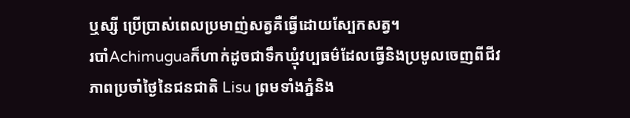ឬស្សី ប្រើប្រាស់ពេលប្រមាញ់សត្វគឺធ្វើដោយស្បែកសត្វ។
របាំAchimuguaក៏ហាក់ដូចជាទឹកឃ្មុំវប្បធម៌ដែលធ្វើនិងប្រមូលចេញពីជីវភាពប្រចាំថ្ងៃនៃជនជាតិ Lisu ព្រមទាំងភ្នំនិង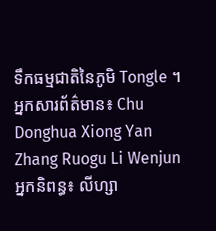ទឹកធម្មជាតិនៃភូមិ Tongle ។
អ្នកសារព័ត៌មាន៖ Chu Donghua Xiong Yan Zhang Ruogu Li Wenjun
អ្នកនិពន្ធ៖ លីហ្សា